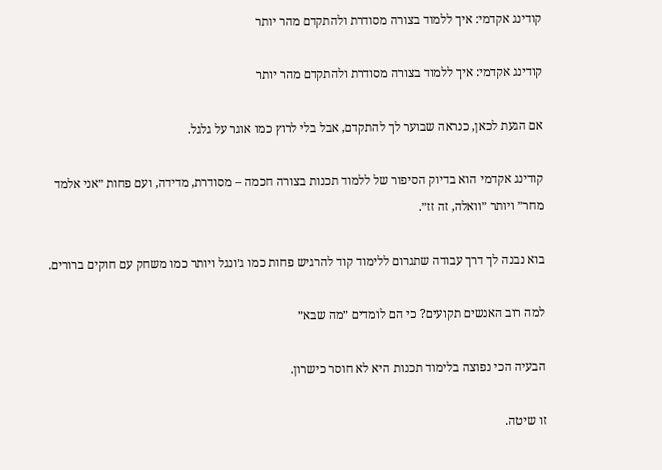קודינג אקדמי: איך ללמוד בצורה מסודרת ולהתקדם מהר יותר

קודינג אקדמי: איך ללמוד בצורה מסודרת ולהתקדם מהר יותר

אם הגעת לכאן, כנראה שבוער לך להתקדם, אבל בלי לרוץ כמו אוגר על גלגל.

קודינג אקדמי הוא בדיוק הסיפור של ללמוד תכנות בצורה חכמה – מסודרת, מדידה, ועם פחות ״אני אלמד מחר״ ויותר ״וואלה, זה זז״.

בוא נבנה לך דרך עבודה שתגרום ללימוד קוד להרגיש פחות כמו ג׳ונגל ויותר כמו משחק עם חוקים ברורים.

למה רוב האנשים תקועים? כי הם לומדים ״מה שבא״

הבעיה הכי נפוצה בלימוד תכנות היא לא חוסר כישרון.

זו שיטה.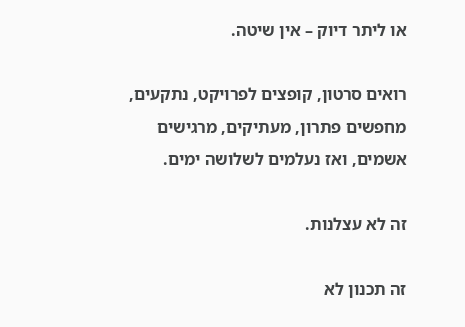או ליתר דיוק – אין שיטה.

רואים סרטון, קופצים לפרויקט, נתקעים, מחפשים פתרון, מעתיקים, מרגישים אשמים, ואז נעלמים לשלושה ימים.

זה לא עצלנות.

זה תכנון לא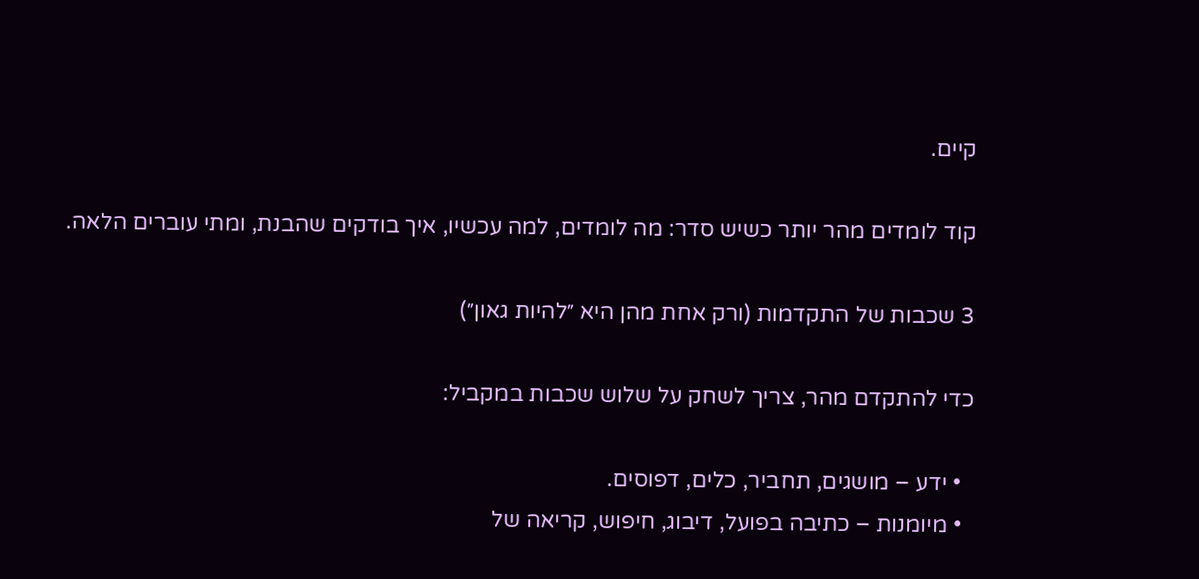קיים.

קוד לומדים מהר יותר כשיש סדר: מה לומדים, למה עכשיו, איך בודקים שהבנת, ומתי עוברים הלאה.

3 שכבות של התקדמות (ורק אחת מהן היא ״להיות גאון״)

כדי להתקדם מהר, צריך לשחק על שלוש שכבות במקביל:

  • ידע – מושגים, תחביר, כלים, דפוסים.
  • מיומנות – כתיבה בפועל, דיבוג, חיפוש, קריאה של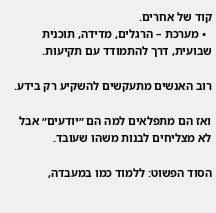קוד של אחרים.
  • מערכת – הרגלים, מדידה, תוכנית שבועית, דרך להתמודד עם תקיעות.

רוב האנשים מתעקשים להשקיע רק בידע.

ואז הם מתפלאים למה הם ״יודעים״ אבל לא מצליחים לבנות משהו שעובד.

הסוד הפשוט: ללמוד כמו במעבדה,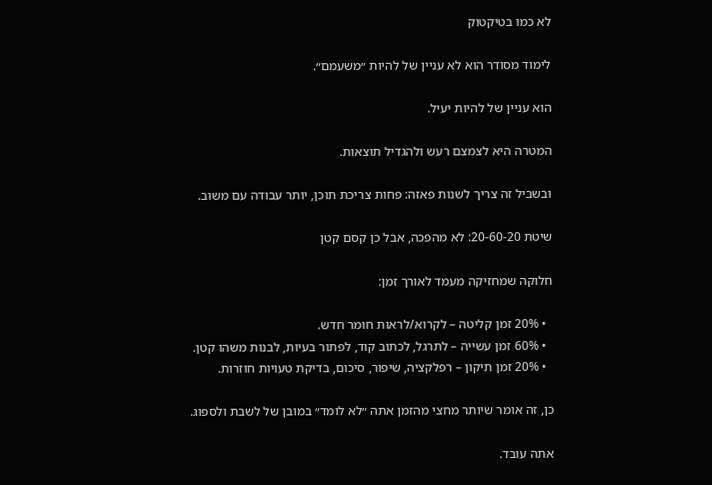לא כמו בטיקטוק

לימוד מסודר הוא לא עניין של להיות ״משעמם״.

הוא עניין של להיות יעיל.

המטרה היא לצמצם רעש ולהגדיל תוצאות.

ובשביל זה צריך לשנות פאזה: פחות צריכת תוכן, יותר עבודה עם משוב.

שיטת 20-60-20: לא מהפכה, אבל כן קסם קטן

חלוקה שמחזיקה מעמד לאורך זמן:

  • 20% זמן קליטה – לקרוא/לראות חומר חדש.
  • 60% זמן עשייה – לתרגל, לכתוב קוד, לפתור בעיות, לבנות משהו קטן.
  • 20% זמן תיקון – רפלקציה, שיפור, סיכום, בדיקת טעויות חוזרות.

כן, זה אומר שיותר מחצי מהזמן אתה ״לא לומד״ במובן של לשבת ולספוג.

אתה עובד.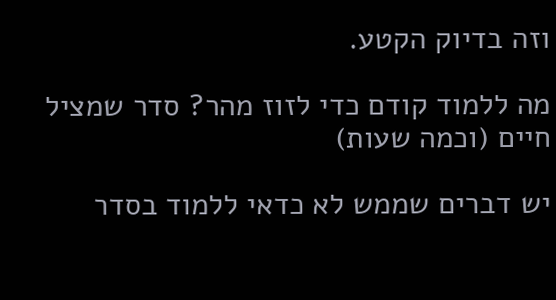וזה בדיוק הקטע.

מה ללמוד קודם כדי לזוז מהר? סדר שמציל חיים (וכמה שעות)

יש דברים שממש לא כדאי ללמוד בסדר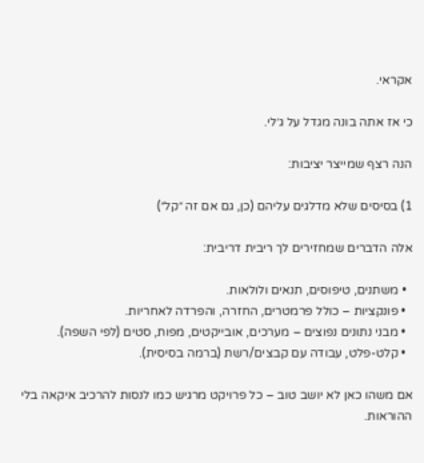אקראי.

כי אז אתה בונה מגדל על ג׳לי.

הנה רצף שמייצר יציבות:

1) בסיסים שלא מדלגים עליהם (כן, גם אם זה ״קל״)

אלה הדברים שמחזירים לך ריבית דריבית:

  • משתנים, טיפוסים, תנאים ולולאות.
  • פונקציות – כולל פרמטרים, החזרה, והפרדה לאחריות.
  • מבני נתונים נפוצים – מערכים, אובייקטים, מפות, סטים (לפי השפה).
  • קלט-פלט, עבודה עם קבצים/רשת (ברמה בסיסית).

אם משהו כאן לא יושב טוב – כל פרויקט מרגיש כמו לנסות להרכיב איקאה בלי ההוראות.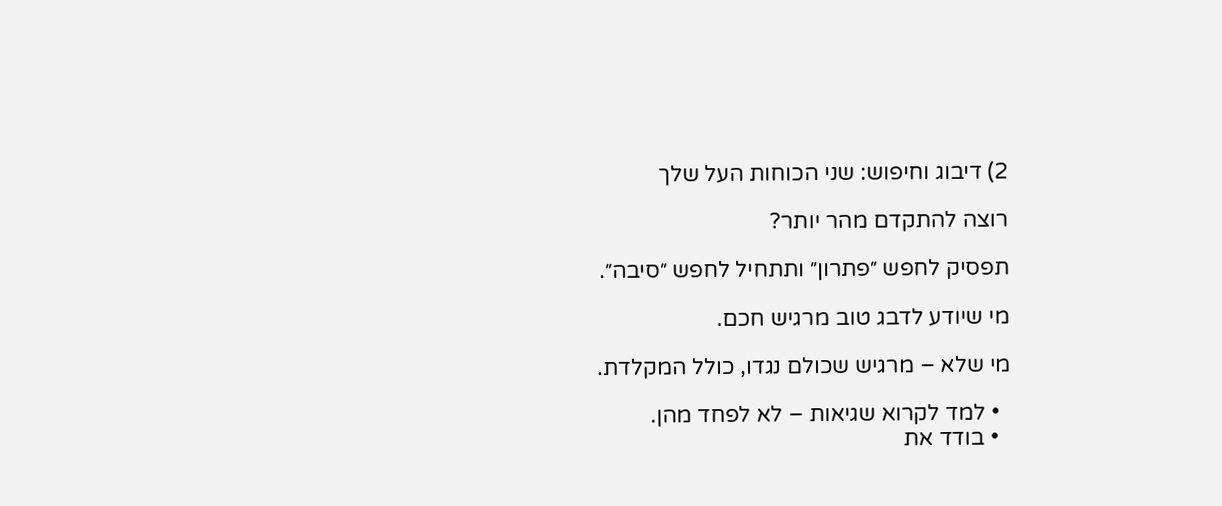2) דיבוג וחיפוש: שני הכוחות העל שלך

רוצה להתקדם מהר יותר?

תפסיק לחפש ״פתרון״ ותתחיל לחפש ״סיבה״.

מי שיודע לדבג טוב מרגיש חכם.

מי שלא – מרגיש שכולם נגדו, כולל המקלדת.

  • למד לקרוא שגיאות – לא לפחד מהן.
  • בודד את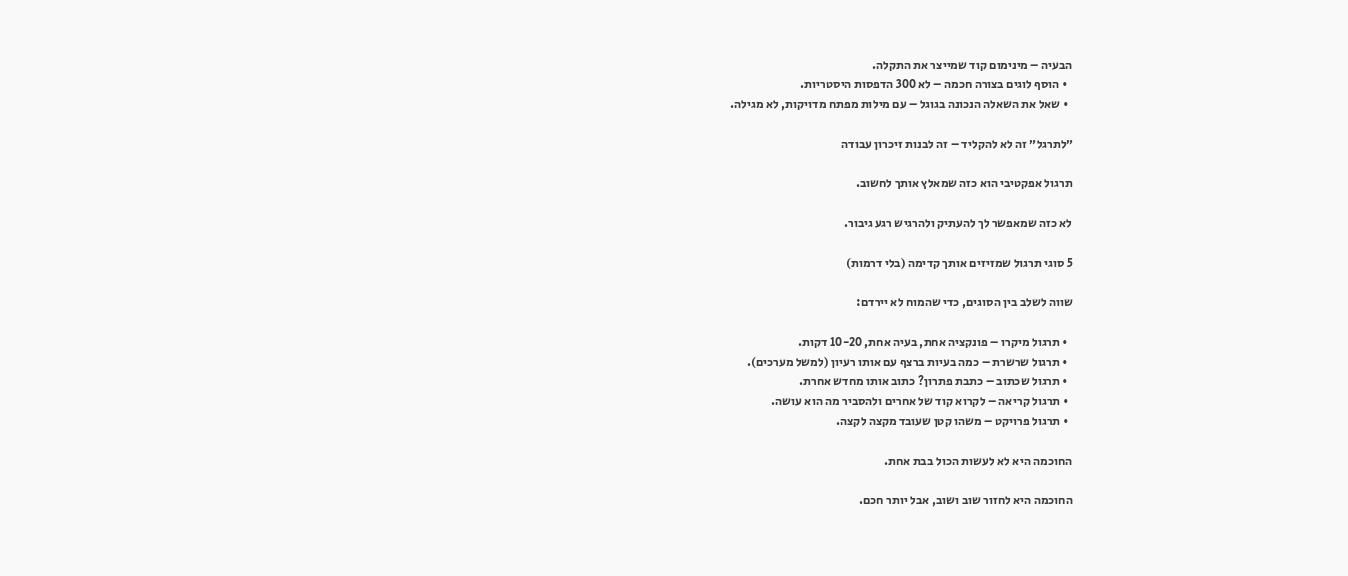הבעיה – מינימום קוד שמייצר את התקלה.
  • הוסף לוגים בצורה חכמה – לא 300 הדפסות היסטריות.
  • שאל את השאלה הנכונה בגוגל – עם מילות מפתח מדויקות, לא מגילה.

״לתרגל״ זה לא להקליד – זה לבנות זיכרון עבודה

תרגול אפקטיבי הוא כזה שמאלץ אותך לחשוב.

לא כזה שמאפשר לך להעתיק ולהרגיש רגע גיבור.

5 סוגי תרגול שמזיזים אותך קדימה (בלי דרמות)

שווה לשלב בין הסוגים, כדי שהמוח לא יירדם:

  • תרגול מיקרו – פונקציה אחת, בעיה אחת, 10-20 דקות.
  • תרגול שרשרת – כמה בעיות ברצף עם אותו רעיון (למשל מערכים).
  • תרגול שכתוב – כתבת פתרון? כתוב אותו מחדש אחרת.
  • תרגול קריאה – לקרוא קוד של אחרים ולהסביר מה הוא עושה.
  • תרגול פרויקט – משהו קטן שעובד מקצה לקצה.

החוכמה היא לא לעשות הכול בבת אחת.

החוכמה היא לחזור שוב ושוב, אבל יותר חכם.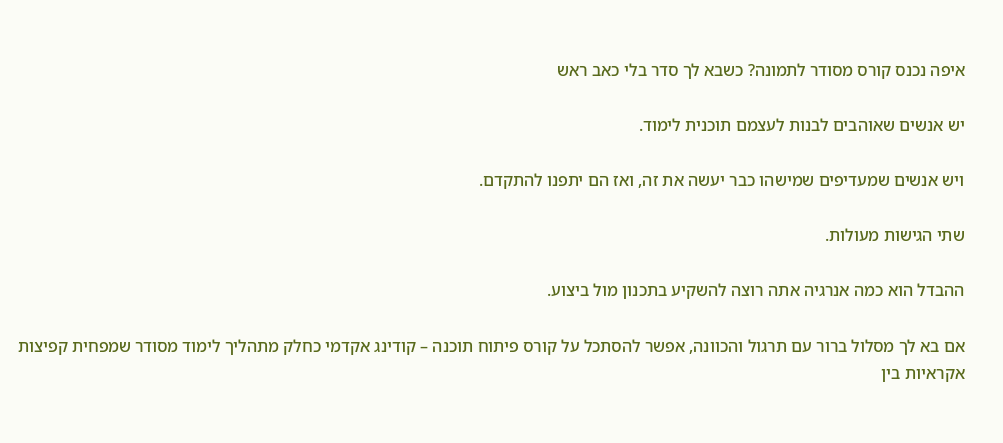איפה נכנס קורס מסודר לתמונה? כשבא לך סדר בלי כאב ראש

יש אנשים שאוהבים לבנות לעצמם תוכנית לימוד.

ויש אנשים שמעדיפים שמישהו כבר יעשה את זה, ואז הם יתפנו להתקדם.

שתי הגישות מעולות.

ההבדל הוא כמה אנרגיה אתה רוצה להשקיע בתכנון מול ביצוע.

אם בא לך מסלול ברור עם תרגול והכוונה, אפשר להסתכל על קורס פיתוח תוכנה – קודינג אקדמי כחלק מתהליך לימוד מסודר שמפחית קפיצות אקראיות בין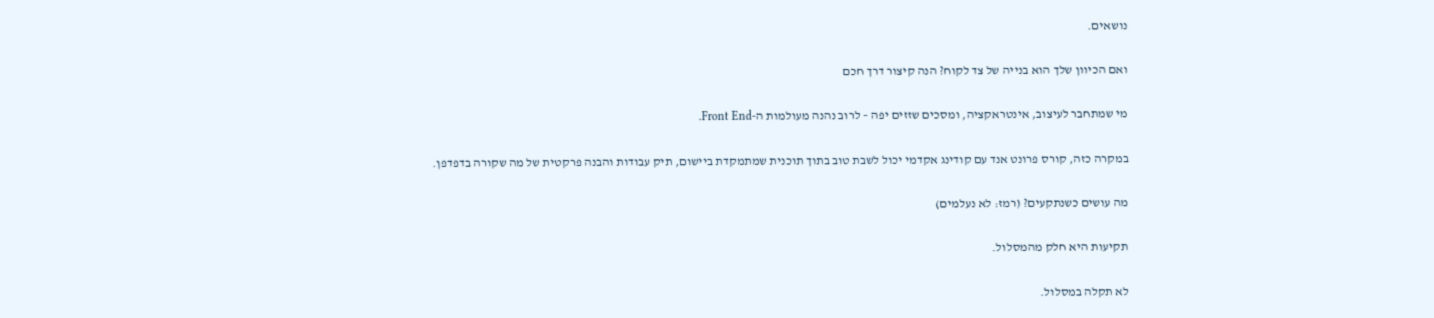נושאים.

ואם הכיוון שלך הוא בנייה של צד לקוח? הנה קיצור דרך חכם

מי שמתחבר לעיצוב, אינטראקציה, ומסכים שזזים יפה – לרוב נהנה מעולמות ה-Front End.

במקרה כזה, קורס פרונט אנד עם קודינג אקדמי יכול לשבת טוב בתוך תוכנית שמתמקדת ביישום, תיק עבודות והבנה פרקטית של מה שקורה בדפדפן.

מה עושים כשנתקעים? (רמז: לא נעלמים)

תקיעות היא חלק מהמסלול.

לא תקלה במסלול.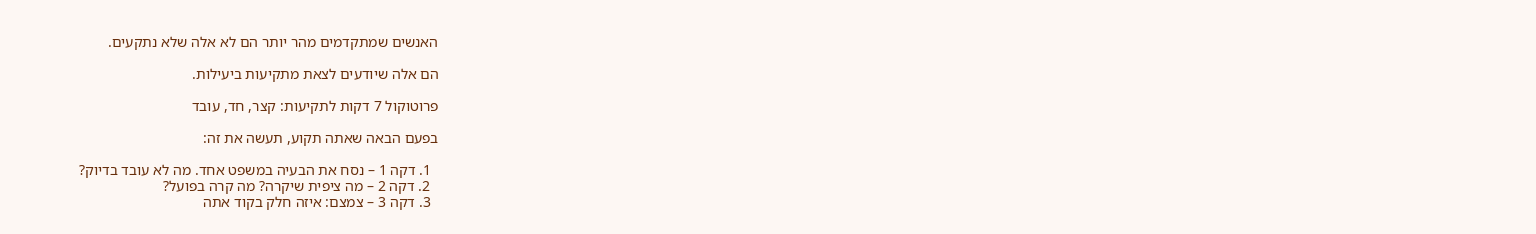האנשים שמתקדמים מהר יותר הם לא אלה שלא נתקעים.

הם אלה שיודעים לצאת מתקיעות ביעילות.

פרוטוקול 7 דקות לתקיעות: קצר, חד, עובד

בפעם הבאה שאתה תקוע, תעשה את זה:

  1. דקה 1 – נסח את הבעיה במשפט אחד. מה לא עובד בדיוק?
  2. דקה 2 – מה ציפית שיקרה? מה קרה בפועל?
  3. דקה 3 – צמצם: איזה חלק בקוד אתה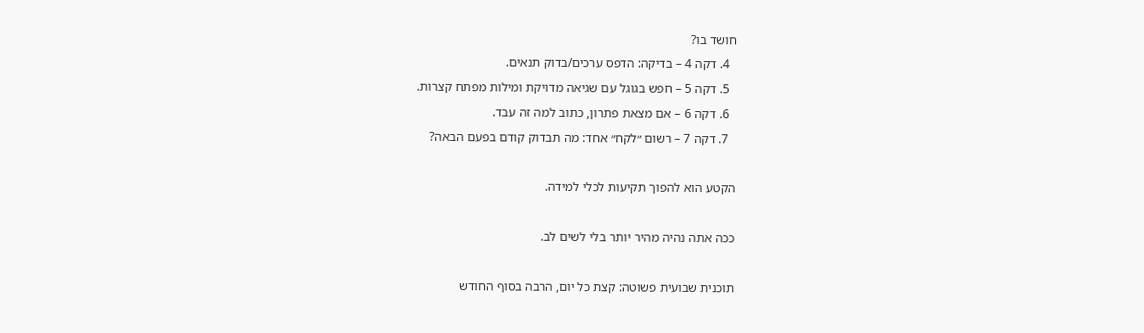חושד בו?
  4. דקה 4 – בדיקה: הדפס ערכים/בדוק תנאים.
  5. דקה 5 – חפש בגוגל עם שגיאה מדויקת ומילות מפתח קצרות.
  6. דקה 6 – אם מצאת פתרון, כתוב למה זה עבד.
  7. דקה 7 – רשום ״לקח״ אחד: מה תבדוק קודם בפעם הבאה?

הקטע הוא להפוך תקיעות לכלי למידה.

ככה אתה נהיה מהיר יותר בלי לשים לב.

תוכנית שבועית פשוטה: קצת כל יום, הרבה בסוף החודש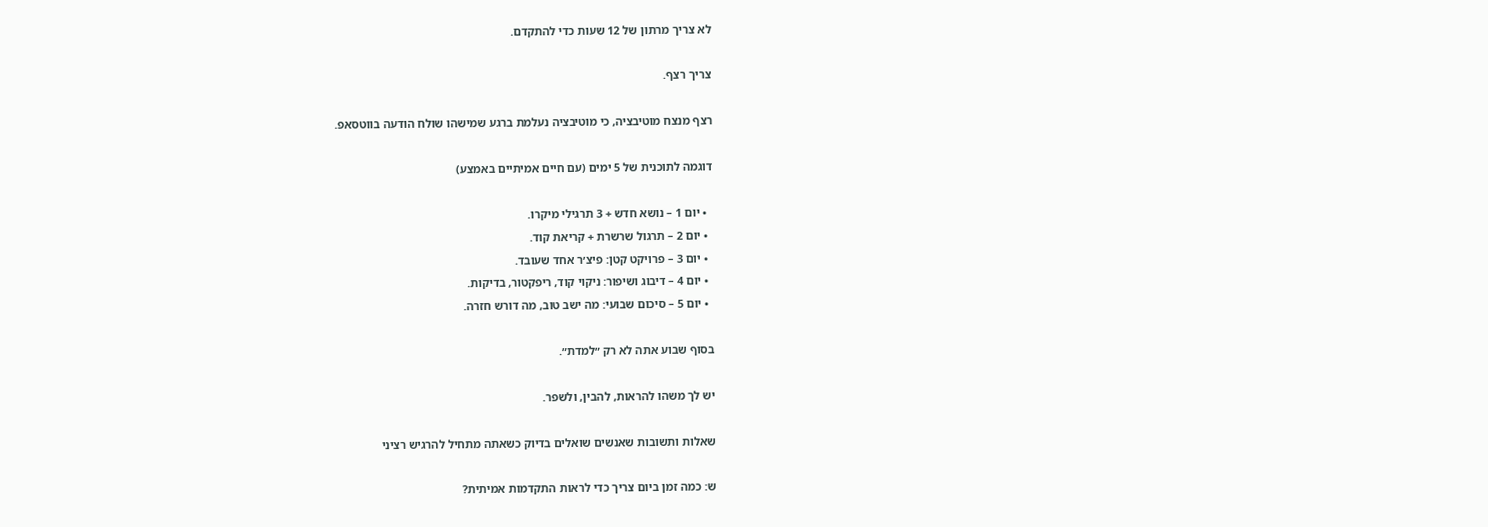לא צריך מרתון של 12 שעות כדי להתקדם.

צריך רצף.

רצף מנצח מוטיבציה, כי מוטיבציה נעלמת ברגע שמישהו שולח הודעה בווטסאפ.

דוגמה לתוכנית של 5 ימים (עם חיים אמיתיים באמצע)

  • יום 1 – נושא חדש + 3 תרגילי מיקרו.
  • יום 2 – תרגול שרשרת + קריאת קוד.
  • יום 3 – פרויקט קטן: פיצ׳ר אחד שעובד.
  • יום 4 – דיבוג ושיפור: ניקוי קוד, ריפקטור, בדיקות.
  • יום 5 – סיכום שבועי: מה ישב טוב, מה דורש חזרה.

בסוף שבוע אתה לא רק ״למדת״.

יש לך משהו להראות, להבין, ולשפר.

שאלות ותשובות שאנשים שואלים בדיוק כשאתה מתחיל להרגיש רציני

ש: כמה זמן ביום צריך כדי לראות התקדמות אמיתית?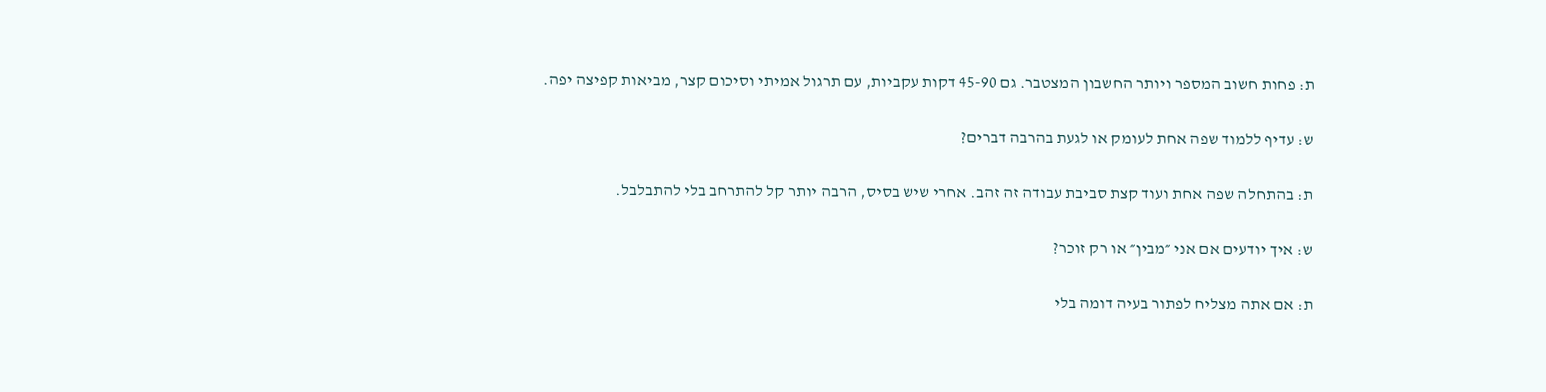ת: פחות חשוב המספר ויותר החשבון המצטבר. גם 45-90 דקות עקביות, עם תרגול אמיתי וסיכום קצר, מביאות קפיצה יפה.

ש: עדיף ללמוד שפה אחת לעומק או לגעת בהרבה דברים?

ת: בהתחלה שפה אחת ועוד קצת סביבת עבודה זה זהב. אחרי שיש בסיס, הרבה יותר קל להתרחב בלי להתבלבל.

ש: איך יודעים אם אני ״מבין״ או רק זוכר?

ת: אם אתה מצליח לפתור בעיה דומה בלי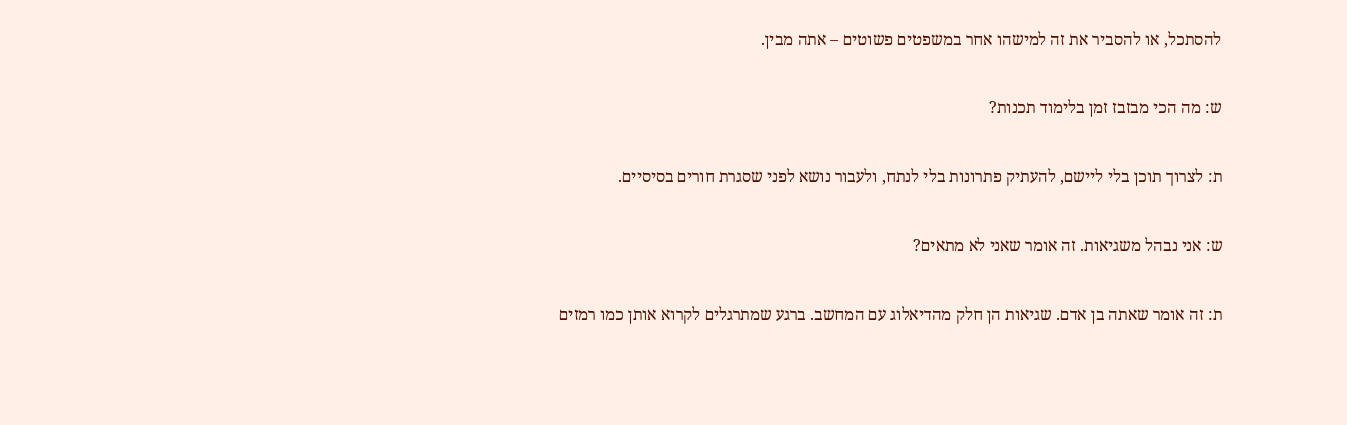להסתכל, או להסביר את זה למישהו אחר במשפטים פשוטים – אתה מבין.

ש: מה הכי מבזבז זמן בלימוד תכנות?

ת: לצרוך תוכן בלי ליישם, להעתיק פתרונות בלי לנתח, ולעבור נושא לפני שסגרת חורים בסיסיים.

ש: אני נבהל משגיאות. זה אומר שאני לא מתאים?

ת: זה אומר שאתה בן אדם. שגיאות הן חלק מהדיאלוג עם המחשב. ברגע שמתרגלים לקרוא אותן כמו רמזים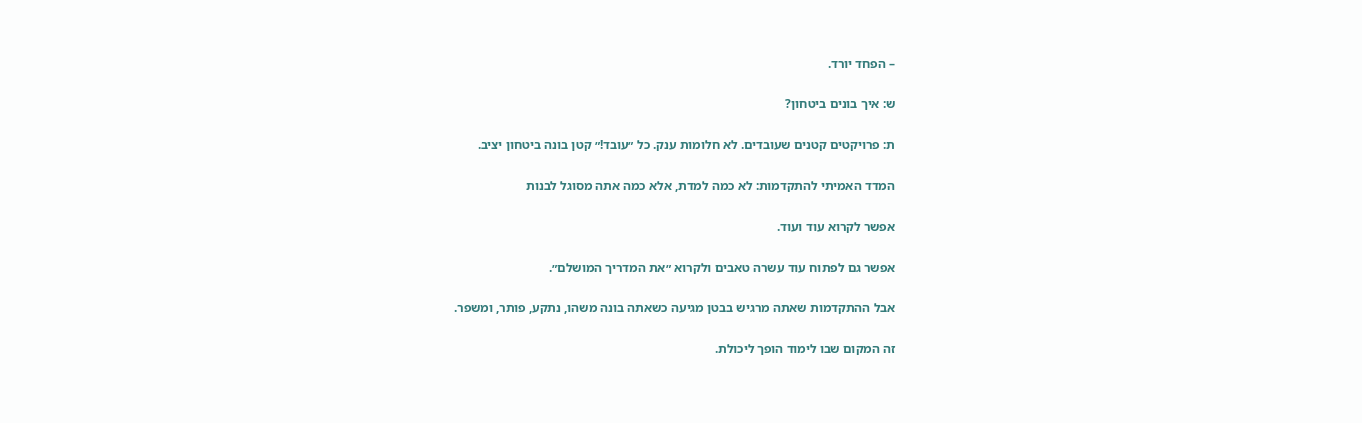– הפחד יורד.

ש: איך בונים ביטחון?

ת: פרויקטים קטנים שעובדים. לא חלומות ענק. כל ״עובד!״ קטן בונה ביטחון יציב.

המדד האמיתי להתקדמות: לא כמה למדת, אלא כמה אתה מסוגל לבנות

אפשר לקרוא עוד ועוד.

אפשר גם לפתוח עוד עשרה טאבים ולקרוא ״את המדריך המושלם״.

אבל ההתקדמות שאתה מרגיש בבטן מגיעה כשאתה בונה משהו, נתקע, פותר, ומשפר.

זה המקום שבו לימוד הופך ליכולת.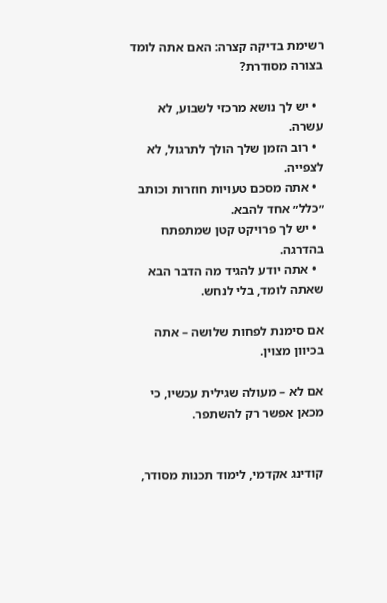רשימת בדיקה קצרה: האם אתה לומד בצורה מסודרת?

  • יש לך נושא מרכזי לשבוע, לא עשרה.
  • רוב הזמן שלך הולך לתרגול, לא לצפייה.
  • אתה מסכם טעויות חוזרות וכותב ״כלל״ אחד להבא.
  • יש לך פרויקט קטן שמתפתח בהדרגה.
  • אתה יודע להגיד מה הדבר הבא שאתה לומד, בלי לנחש.

אם סימנת לפחות שלושה – אתה בכיוון מצוין.

אם לא – מעולה שגילית עכשיו, כי מכאן אפשר רק להשתפר.


קודינג אקדמי, לימוד תכנות מסודר,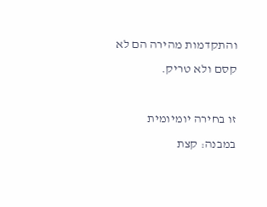והתקדמות מהירה הם לא קסם ולא טריק.

זו בחירה יומיומית במבנה: קצת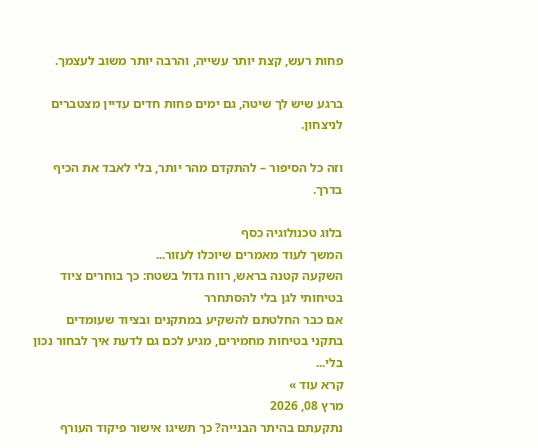פחות רעש, קצת יותר עשייה, והרבה יותר משוב לעצמך.

ברגע שיש לך שיטה, גם ימים פחות חדים עדיין מצטברים לניצחון.

וזה כל הסיפור – להתקדם מהר יותר, בלי לאבד את הכיף בדרך.

בלוג טכנולוגיה כסף
המשך לעוד מאמרים שיוכלו לעזור...
השקעה קטנה בראש, רווח גדול בשטח: כך בוחרים ציוד בטיחותי לגן בלי להסתחרר
אם כבר החלטתם להשקיע במתקנים ובציוד שעומדים בתקני בטיחות מחמירים, מגיע לכם גם לדעת איך לבחור נכון בלי...
קרא עוד »
מרץ 08, 2026
נתקעתם בהיתר הבנייה? כך תשיגו אישור פיקוד העורף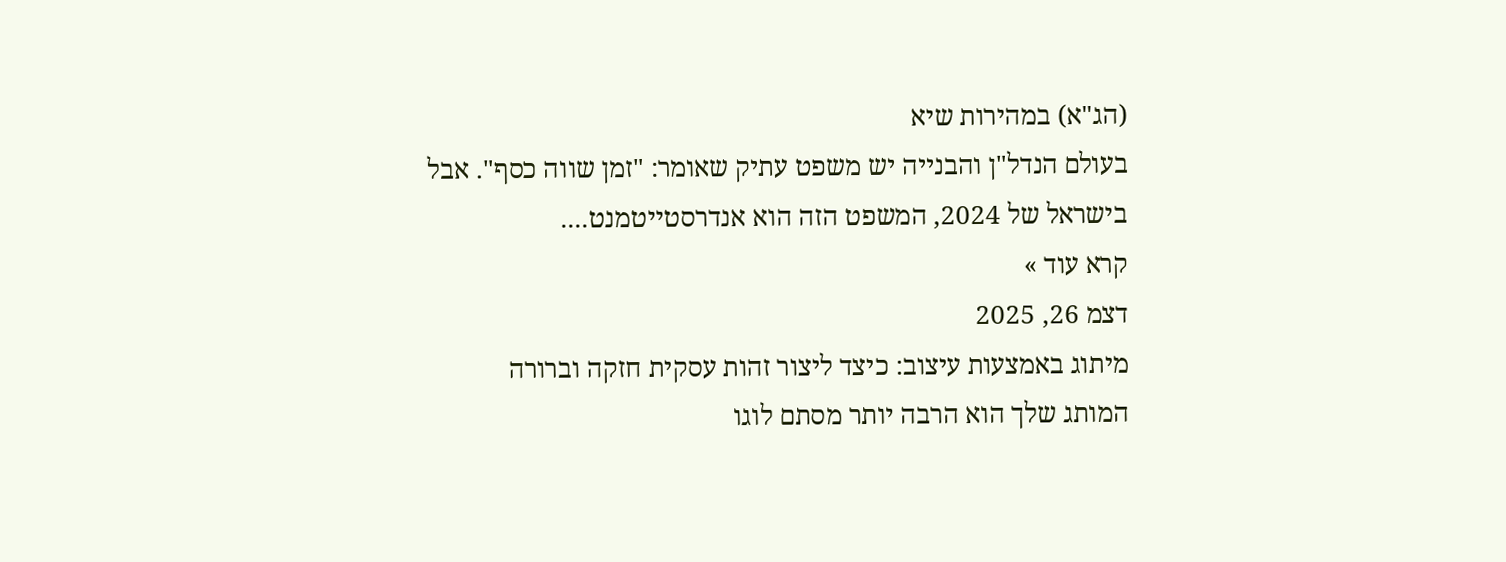(הג"א) במהירות שיא
בעולם הנדל"ן והבנייה יש משפט עתיק שאומר: "זמן שווה כסף". אבל בישראל של 2024, המשפט הזה הוא אנדרסטייטמנט....
קרא עוד »
דצמ 26, 2025
מיתוג באמצעות עיצוב: כיצד ליצור זהות עסקית חזקה וברורה
המותג שלך הוא הרבה יותר מסתם לוגו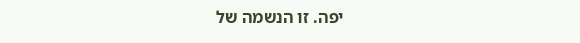יפה. זו הנשמה של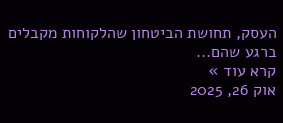העסק, תחושת הביטחון שהלקוחות מקבלים ברגע שהם...
קרא עוד »
אוק 26, 2025